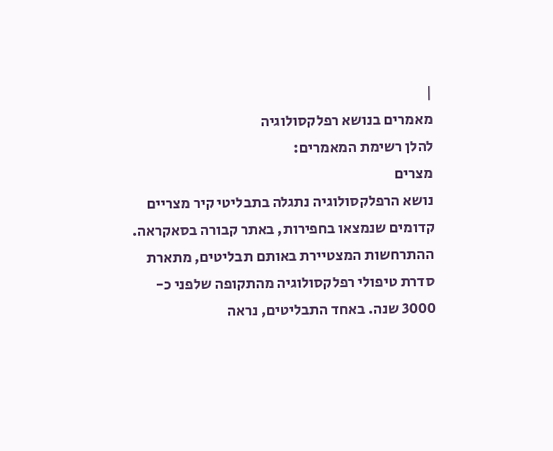|
מאמרים בנושא רפלקסולוגיה
להלן רשימת המאמרים:
מצרים
נושא הרפלקסולוגיה נתגלה בתבליטי קיר מצריים קדומים שנמצאו בחפירות, באתר קבורה בסאקראה. ההתרחשות המצטיירת באותם תבליטים, מתארת סדרת טיפולי רפלקסולוגיה מהתקופה שלפני כ- 3000 שנה. באחד התבליטים, נראה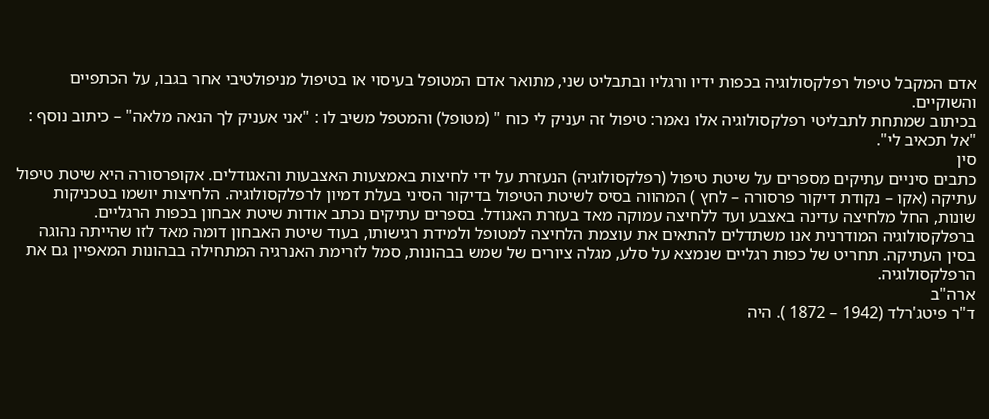אדם המקבל טיפול רפלקסולוגיה בכפות ידיו ורגליו ובתבליט שני, מתואר אדם המטופל בעיסוי או בטיפול מניפולטיבי אחר בגבו, על הכתפיים והשוקיים.
בכיתוב שמתחת לתבליטי רפלקסולוגיה אלו נאמר: טיפול זה יעניק לי כוח " (מטופל) והמטפל משיב לו : "אני אעניק לך הנאה מלאה" – כיתוב נוסף : "אל תכאיב לי".
סין
כתבים סיניים עתיקים מספרים על שיטת טיפול (רפלקסולוגיה) הנעזרת על ידי לחיצות באמצעות האצבעות והאגודלים. אקופרסורה היא שיטת טיפול עתיקה (אקו – נקודת דיקור פרסורה – לחץ ) המהווה בסיס לשיטת הטיפול בדיקור הסיני בעלת דמיון לרפלקסולוגיה. הלחיצות יושמו בטכניקות שונות, החל מלחיצה עדינה באצבע ועד ללחיצה עמוקה מאד בעזרת האגודל. בספרים עתיקים נכתב אודות שיטת אבחון בכפות הרגליים. ברפלקסולוגיה המודרנית אנו משתדלים להתאים את עוצמת הלחיצה למטופל ולמידת רגישותו, בעוד שיטת האבחון דומה מאד לזו שהייתה נהוגה בסין העתיקה. תחריט של כפות רגליים שנמצא על סלע, מגלה ציורים של שמש בבהונות, סמל לזרימת האנרגיה המתחילה בבהונות המאפיין גם את הרפלקסולוגיה.
ארה"ב
ד"ר פיטג'רלד (1942 – 1872 ). היה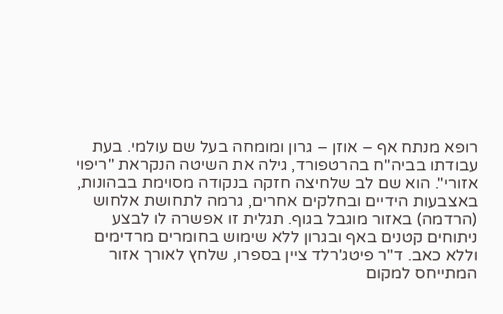רופא מנתח אף – אוזן – גרון ומומחה בעל שם עולמי. בעת עבודתו בביה"ח בהרטפורד, גילה את השיטה הנקראת "ריפוי אזורי". הוא שם לב שלחיצה חזקה בנקודה מסוימת בבהונות, באצבעות הידיים ובחלקים אחרים, גרמה לתחושת אלחוש (הרדמה) באזור מוגבל בגוף. תגלית זו אפשרה לו לבצע ניתוחים קטנים באף ובגרון ללא שימוש בחומרים מרדימים וללא כאב. ד"ר פיטג'רלד ציין בספרו, שלחץ לאורך אזור המתייחס למקום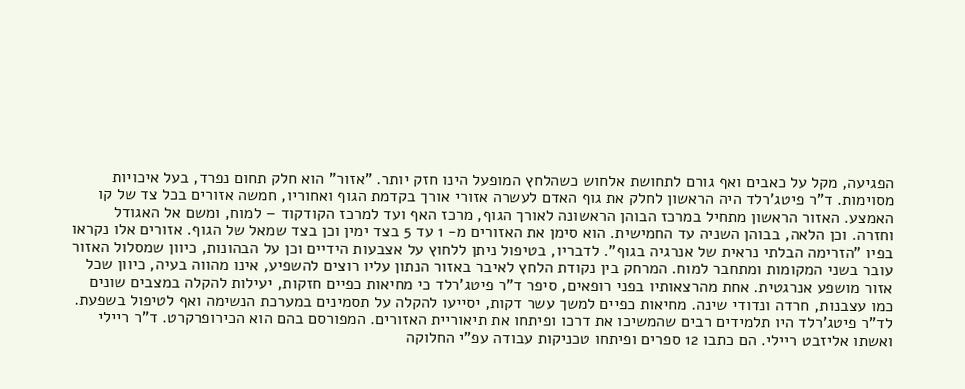הפגיעה, מקל על כאבים ואף גורם לתחושת אלחוש כשהלחץ המופעל הינו חזק יותר. "אזור" הוא חלק תחום נפרד, בעל איכויות מסוימות. ד"ר פיטג'רלד היה הראשון לחלק את גוף האדם לעשרה אזורי אורך בקדמת הגוף ואחוריו, חמשה אזורים בכל צד של קו האמצע. האזור הראשון מתחיל במרכז הבוהן הראשונה לאורך הגוף, מרכז האף ועד למרכז הקודקוד – למוח, ומשם אל האגודל וחזרה. וכן הלאה, בבוהן השניה עד החמישית. הוא סימן את האזורים מ- 1 עד 5 בצד ימין וכן בצד שמאל של הגוף. אזורים אלו נקראו בפיו "הזרימה הבלתי נראית של אנרגיה בגוף". לדבריו, בטיפול ניתן ללחוץ על אצבעות הידיים וכן על הבהונות, כיוון שמסלול האזור עובר בשני המקומות ומתחבר למוח. המרחק בין נקודת הלחץ לאיבר באזור הנתון עליו רוצים להשפיע, אינו מהווה בעיה, כיוון שכל אזור מושפע אנרגטית. אחת מהרצאותיו בפני רופאים, סיפר ד"ר פיטג'רלד כי מחיאות כפיים חזקות, יעילות להקלה במצבים שונים כמו עצבנות, חרדה ונדודי שינה. מחיאות כפיים למשך עשר דקות, יסייעו להקלה על תסמינים במערכת הנשימה ואף לטיפול בשפעת. לד"ר פיטג'רלד היו תלמידים רבים שהמשיכו את דרכו ופיתחו את תיאוריית האזורים. המפורסם בהם הוא הכירופרקרט. ד"ר ריילי ואשתו אליזבט ריילי. הם כתבו 12 ספרים ופיתחו טכניקות עבודה עפ"י החלוקה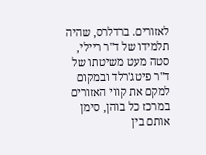לאזורים. ברדלרס, שהיה תלמידו של ד"ר ריילי, סטה מעט משיטתו של ד"ר פיטג'רלד ובמקום למקם את קווי האזורים במרכז כל בוהן, סימן אותם בין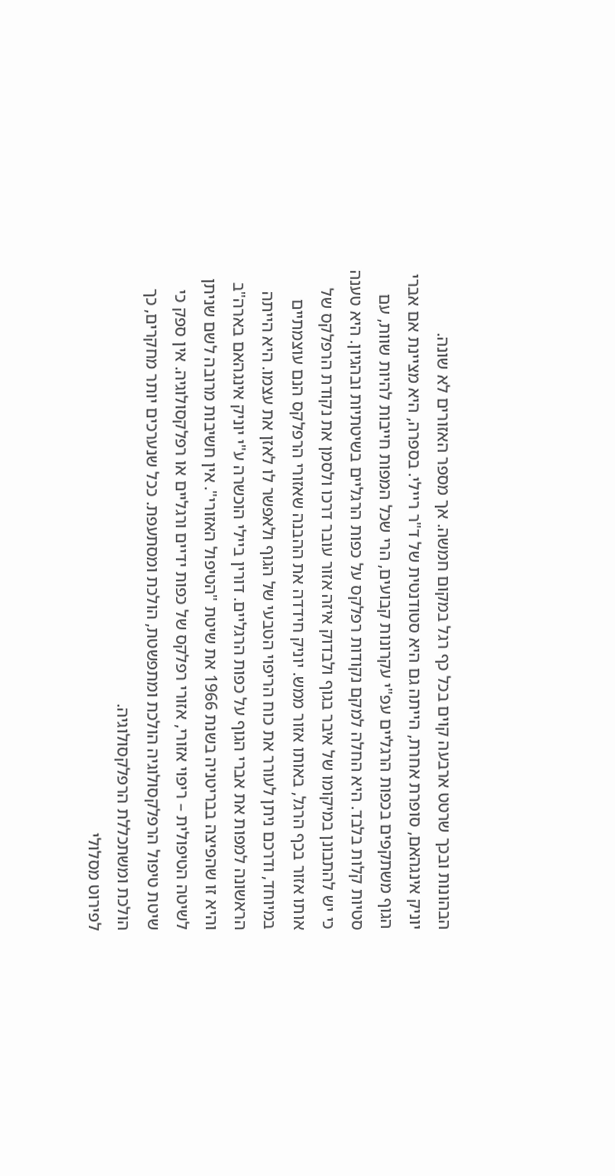הבהונות ובכך שרטט ארבעה קוים בכל כף רגל במקום חמשה. אך מספר האזורים לא שונה.
יוניק אינגהאם, סופרת אחרת, הייתה גם היא סטודנטית של ד"ר ריילי. בספרה, היא מציינת אם אברי הגוף משתקפים בכפות הרגליים עפ"י עקרונות קבועים, הרי שכל המפות חייבות להיות שוות, עם סטיות קלות בלבד. היא החלה למקם נקודות רפלקס על כפות הרגליים בשיטתיות ובהגיון. היא טענה כי יש להתבונן במיקומו של איבר בגוף ולבדוק איזה אזור עובר דרכו ולסמן את נקודת הרפלקס של אותו אזור בכף הרגל, באותו אזור ממש. יוניק חידדה את ההבנה שאזורי הרפלקס הנם עוצמתיים במיוחד, ודרכם ניתן לעורר את כוח הריפוי הטבעי של הגוף ולאפשר לו לאזן את עצמו. היא הייתה הראשונה למפות את אברי הגוף על כפות הרגליים. דורין ביילי הוכשרה ע"י יוניק אינגהאם בארה"ב והיא זו שהפיצה בבריטניה בשנת 1966 את שיטת "הטיפול האזורי". אין חשיבות מרובה לשם שניתן לשיטה הטיפולית – ריפוי אזורי, אזורי רפלקס של כפות ידיים ורגליים או רפלקסולוגיה. אין ספק כי שיטת טיפול הרפלקסולוגיה הולכת ומתפשטת, הולכת ומסתעפת. ככל שנערכים יותר מחקרים, כך הולכת ומשתכללת הרפלקסולוגיה.
לפירוט מסלולי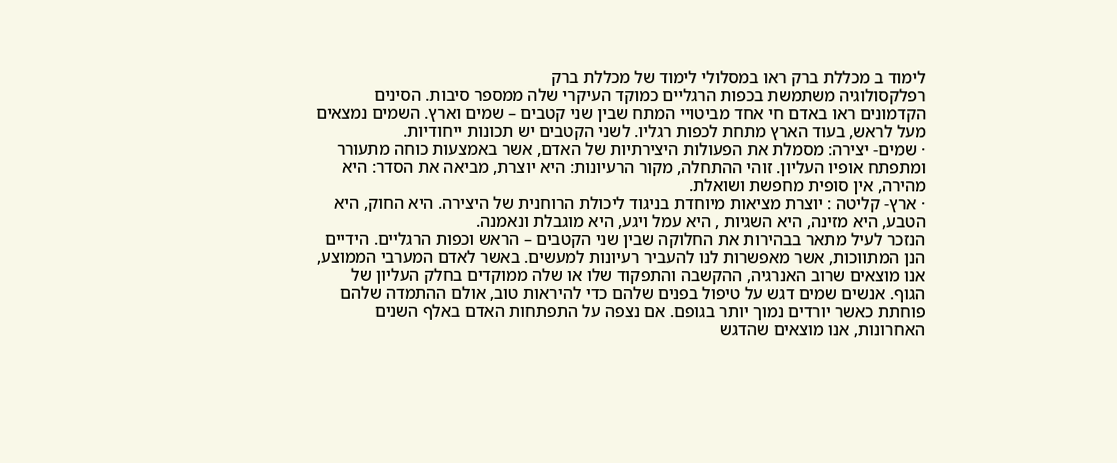לימוד ב מכללת ברק ראו במסלולי לימוד של מכללת ברק
רפלקסולוגיה משתמשת בכפות הרגליים כמוקד העיקרי שלה ממספר סיבות. הסינים הקדמונים ראו באדם חי אחד מביטויי המתח שבין שני קטבים – שמים וארץ. השמים נמצאים מעל לראש, בעוד הארץ מתחת לכפות רגליו. לשני הקטבים יש תכונות ייחודיות.
· שמים- יצירה: מסמלת את הפעולות היצירתיות של האדם, אשר באמצעות כוחה מתעורר ומתפתח אופיו העליון. זוהי ההתחלה, מקור הרעיונות: היא יוצרת, מביאה את הסדר: היא מהירה, אין סופית מחפשת ושואלת.
· ארץ- קליטה : יוצרת מציאות מיוחדת בניגוד ליכולת הרוחנית של היצירה. היא החוק, היא הטבע, היא מזינה, היא השגיות , היא עמל ויגע, היא מוגבלת ונאמנה.
הנזכר לעיל מתאר בבהירות את החלוקה שבין שני הקטבים – הראש וכפות הרגליים. הידיים הנן המתווכות, אשר מאפשרות לנו להעביר רעיונות למעשים. באשר לאדם המערבי הממוצע, אנו מוצאים שרוב האנרגיה, ההקשבה והתפקוד שלו או שלה ממוקדים בחלק העליון של הגוף. אנשים שמים דגש על טיפול בפנים שלהם כדי להיראות טוב, אולם ההתמדה שלהם פוחתת כאשר יורדים נמוך יותר בגופם. אם נצפה על התפתחות האדם באלף השנים האחרונות, אנו מוצאים שהדגש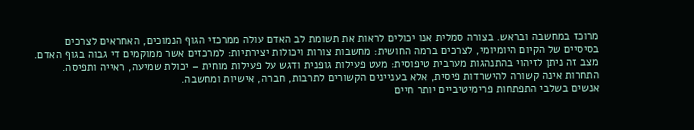מרוכז במחשבה ובראש. בצורה סמלית אנו יכולים לראות את תשומת לב האדם עולה ממרכזי הגוף הנמוכים, האחראים לצרכים בסיסיים של הקיום היומיומי, לצרכים ברמה החושית: מחשבות צורות ויכולות יצירתיות: למרכזים אשר ממוקמים די גבוה בגוף האדם. מצב זה ניתן לזיהוי בהתנהגות מערבית טיפוסית: מעט פעילות גופנית ודגש על פעילות מוחית – יכולת שמיעה, ראייה ותפיסה. התחרות אינה קשורה להישרדות פיסית, אלא בעניינים הקשורים לתרבות, חברה, אישיות ומחשבה.
אנשים בשלבי התפתחות פרימיטיביים יותר חיים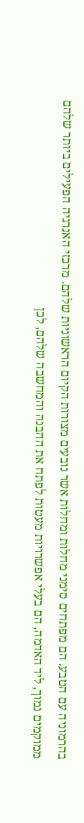בהרמוניה עם הטבע. הם מפתחים סימני מחלות ומחלות אשר נובעים מצורות הקיום הראשוניות שלהם. מרכזי האנרגיה הפעילים ביותר שלהם ממוקמים נמוך, ליד האדמה, הם בעלי אפשרויות מעטות לפתח את ההבנה והמחשבה שלהם, לכן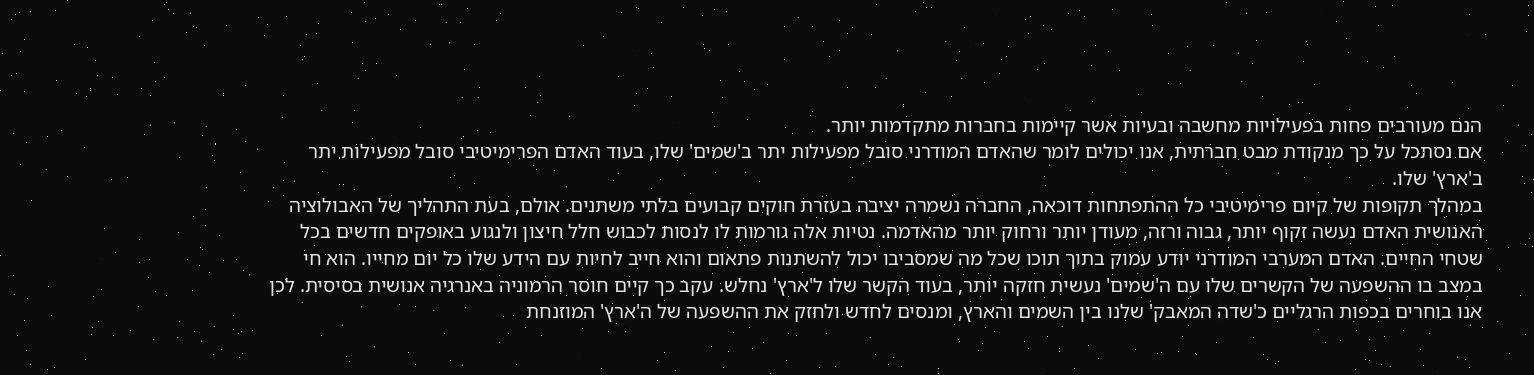הנם מעורבים פחות בפעילויות מחשבה ובעיות אשר קיימות בחברות מתקדמות יותר.
אם נסתכל על כך מנקודת מבט חברתית, אנו יכולים לומר שהאדם המודרני סובל מפעילות יתר ב'שמים' שלו, בעוד האדם הפרימיטיבי סובל מפעילות יתר ב'ארץ' שלו.
במהלך תקופות של קיום פרימיטיבי כל ההתפתחות דוכאה, החברה נשמרה יציבה בעזרת חוקים קבועים בלתי משתנים. אולם, בעת התהליך של האבולוציה האנושית האדם נעשה זקוף יותר, גבוה ורזה, מעודן יותר ורחוק יותר מהאדמה. נטיות אלה גורמות לו לנסות לכבוש חלל חיצון ולנגוע באופקים חדשים בכל שטחי החיים. האדם המערבי המודרני יודע עמוק בתוך תוכו שכל מה שמסביבו יכול להשתנות פתאום והוא חייב לחיות עם הידע שלו כל יום מחייו. הוא חי במצב בו ההשפעה של הקשרים שלו עם ה'שמים' נעשית חזקה יותר, בעוד הקשר שלו ל'ארץ' נחלש. עקב כך קיים חוסר הרמוניה באנרגיה אנושית בסיסית. לכן אנו בוחרים בכפות הרגליים כ'שדה המאבק' שלנו בין השמים והארץ, ומנסים לחדש ולחזק את ההשפעה של ה'ארץ' המוזנחת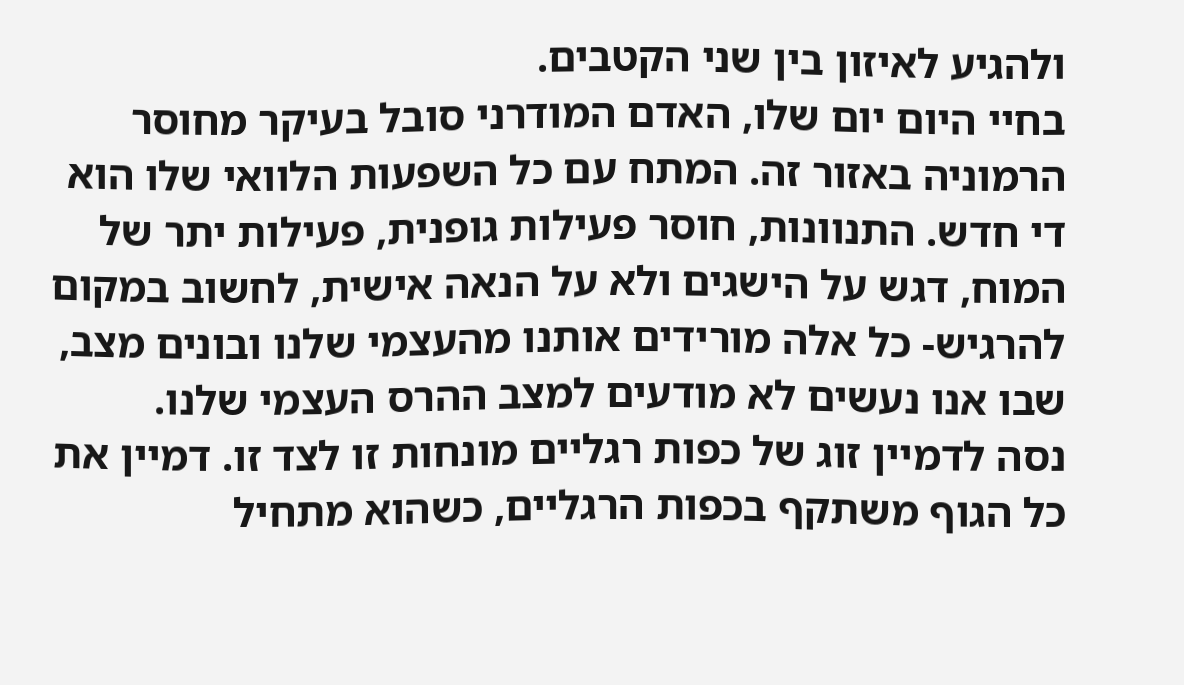ולהגיע לאיזון בין שני הקטבים.
בחיי היום יום שלו, האדם המודרני סובל בעיקר מחוסר הרמוניה באזור זה. המתח עם כל השפעות הלוואי שלו הוא די חדש. התנוונות, חוסר פעילות גופנית, פעילות יתר של המוח, דגש על הישגים ולא על הנאה אישית, לחשוב במקום להרגיש- כל אלה מורידים אותנו מהעצמי שלנו ובונים מצב, שבו אנו נעשים לא מודעים למצב ההרס העצמי שלנו.
נסה לדמיין זוג של כפות רגליים מונחות זו לצד זו. דמיין את כל הגוף משתקף בכפות הרגליים, כשהוא מתחיל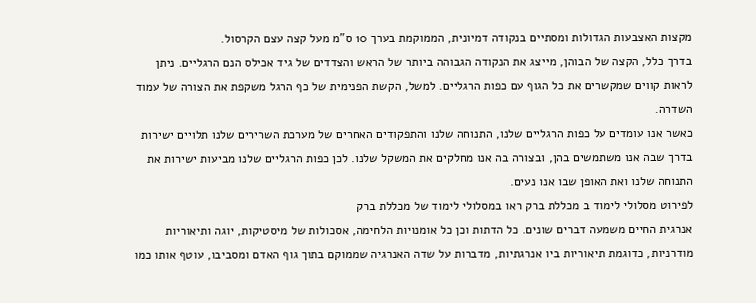מקצות האצבעות הגדולות ומסתיים בנקודה דמיונית, הממוקמת בערך 10 ס"מ מעל קצה עצם הקרסול.
בדרך כלל, הקצה של הבוהן, מייצג את הנקודה הגבוהה ביותר של הראש והצדדים של גיד אכילס הנם הרגליים. ניתן לראות קווים שמקשרים את כל הגוף עם כפות הרגליים. למשל, הקשת הפנימית של כף הרגל משקפת את הצורה של עמוד השדרה.
כאשר אנו עומדים על כפות הרגליים שלנו, התנוחה שלנו והתפקודים האחרים של מערכת השרירים שלנו תלויים ישירות בדרך שבה אנו משתמשים בהן, ובצורה בה אנו מחלקים את המשקל שלנו. לכן כפות הרגליים שלנו מביעות ישירות את התנוחה שלנו ואת האופן שבו אנו נעים.
לפירוט מסלולי לימוד ב מכללת ברק ראו במסלולי לימוד של מכללת ברק
אנרגית החיים משמעה דברים שונים. כל הדתות וכן כל אומנויות הלחימה, אסכולות של מיסטיקות, יוגה ותיאוריות מודרניות, כדוגמת תיאוריות ביו אנרגתיות, מדברות על שדה האנרגיה שממוקם בתוך גוף האדם ומסביבו, עוטף אותו כמו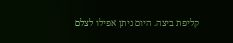קליפת ביצה. היום ניתן אפילו לצלם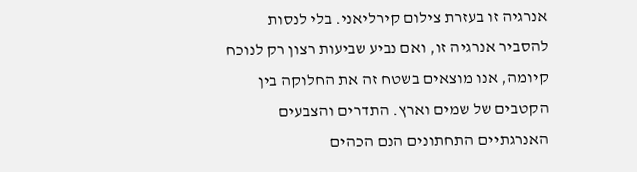אנרגיה זו בעזרת צילום קירליאני. בלי לנסות להסביר אנרגיה זו, ואם נביע שביעות רצון רק לנוכח קיומה, אנו מוצאים בשטח זה את החלוקה בין הקטבים של שמים וארץ. התדרים והצבעים האנרגתיים התחתונים הנם הכהים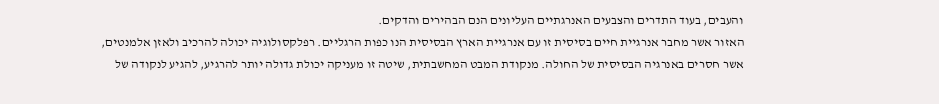והעבים, בעוד התדרים והצבעים האנרגתיים העליונים הנם הבהירים והדקים.
האזור אשר מחבר אנרגיית חיים בסיסית זו עם אנרגיית הארץ הבסיסית הנו כפות הרגליים. רפלקסולוגיה יכולה להרכיב ולאזן אלמנטים, אשר חסרים באנרגיה הבסיסית של החולה. מנקודת המבט המחשבתית, שיטה זו מעניקה יכולת גדולה יותר להרגיע, להגיע לנקודה של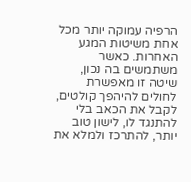הרפיה עמוקה יותר מכל אחת משיטות המגע האחרות. כאשר משתמשים בה נכון, שיטה זו מאפשרת לחולים להיהפך קולטים, לקבל את הכאב בלי להתנגד לו, לישון טוב יותר, להתרכז ולמלא את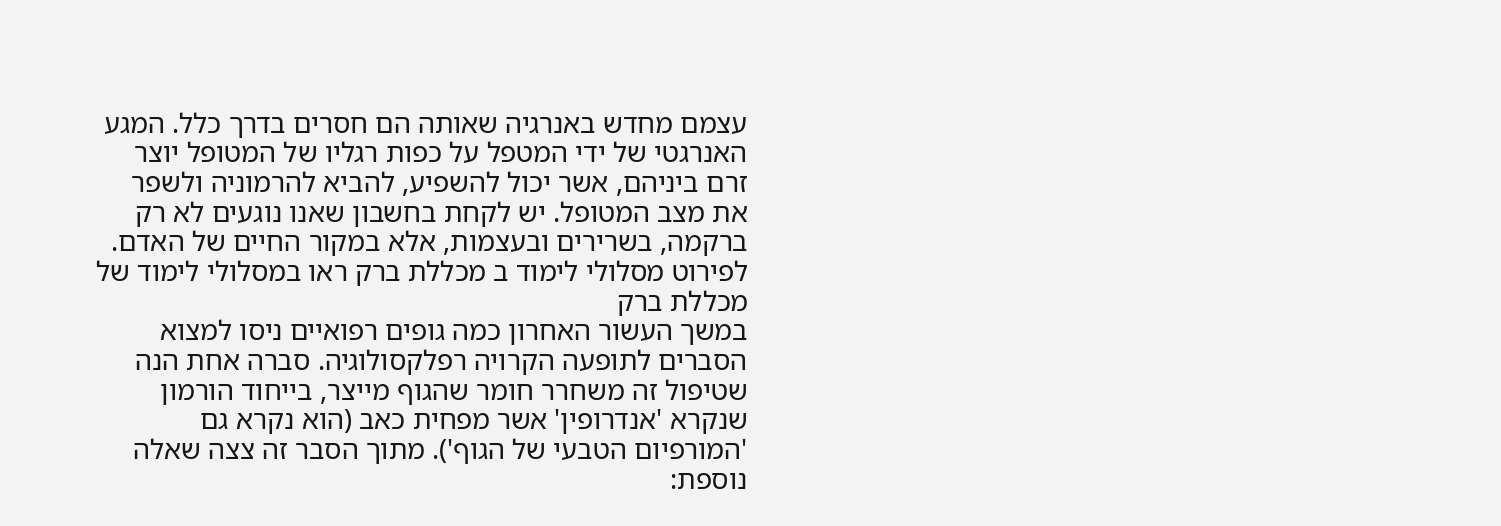עצמם מחדש באנרגיה שאותה הם חסרים בדרך כלל. המגע האנרגטי של ידי המטפל על כפות רגליו של המטופל יוצר זרם ביניהם, אשר יכול להשפיע, להביא להרמוניה ולשפר את מצב המטופל. יש לקחת בחשבון שאנו נוגעים לא רק ברקמה, בשרירים ובעצמות, אלא במקור החיים של האדם.
לפירוט מסלולי לימוד ב מכללת ברק ראו במסלולי לימוד של מכללת ברק
במשך העשור האחרון כמה גופים רפואיים ניסו למצוא הסברים לתופעה הקרויה רפלקסולוגיה. סברה אחת הנה שטיפול זה משחרר חומר שהגוף מייצר, בייחוד הורמון שנקרא 'אנדרופין' אשר מפחית כאב (הוא נקרא גם 'המורפיום הטבעי של הגוף'). מתוך הסבר זה צצה שאלה נוספת: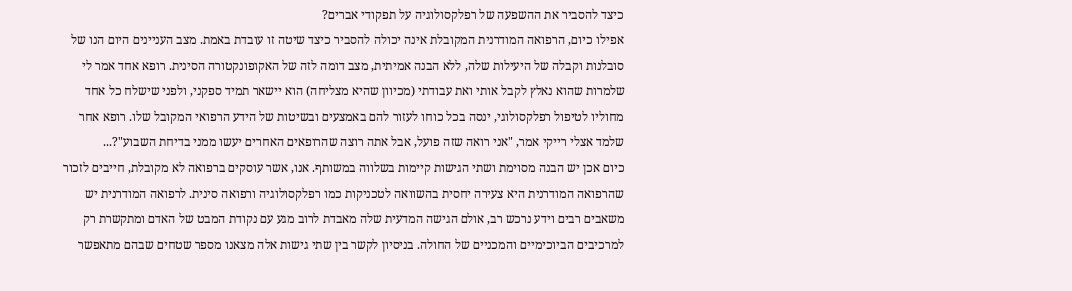כיצד להסביר את ההשפעה של רפלקסולוגיה על תפקודי אברים?
אפילו כיום, הרפואה המודרנית המקובלת אינה יכולה להסביר כיצד שיטה זו עובדת באמת. מצב העניינים היום הנו של סובלנות וקבלה של היעילות שלה, ללא הבנה אמיתית, מצב דומה לזה של האקופונקטורה הסינית. רופא אחד אמר לי שלמרות שהוא נאלץ לקבל אותי ואת עבודתי (מכיוון שהיא מצליחה) הוא יישאר תמיד ספקני, ולפני שישלח כל אחד מחוליו לטיפול רפלקסולוגי, ינסה בכל כוחו לעזור להם באמצעים ובשיטות של הידע הרפואי המקובל שלו. רופא אחר שלמד אצלי רייקי אמר, "אני רואה שזה פועל, אבל אתה רוצה שהרופאים האחרים יעשו ממני בדיחת השבוע"?...
כיום אכן יש הבנה מסוימת ושתי הגישות קיימות בשלווה במשותף. אנו, אשר עוסקים ברפואה לא מקובלת, חייבים לזכור שהרפואה המודרנית היא צעירה יחסית בהשוואה לטכניקות כמו רפלקסולוגיה ורפואה סינית. לרפואה המודרנית יש משאבים רבים וידע נרכש רב, אולם הגישה המדעית שלה מאבדת לרוב מגע עם נקודת המבט של האדם ומתקשרת רק למרכיבים הביוכימיים והמכניים של החולה. בניסיון לקשר בין שתי גישות אלה מצאנו מספר שטחים שבהם מתאפשר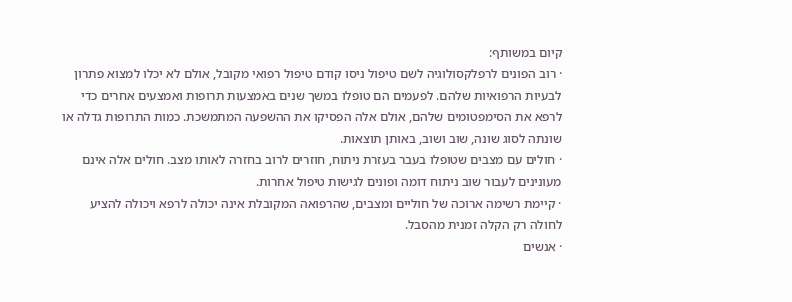קיום במשותף:
· רוב הפונים לרפלקסולוגיה לשם טיפול ניסו קודם טיפול רפואי מקובל, אולם לא יכלו למצוא פתרון לבעיות הרפואיות שלהם. לפעמים הם טופלו במשך שנים באמצעות תרופות ואמצעים אחרים כדי לרפא את הסימפטומים שלהם, אולם אלה הפסיקו את ההשפעה המתמשכת. כמות התרופות גדלה או שונתה לסוג שונה, שוב ושוב, באותן תוצאות.
· חולים עם מצבים שטופלו בעבר בעזרת ניתוח, חוזרים לרוב בחזרה לאותו מצב. חולים אלה אינם מעונינים לעבור שוב ניתוח דומה ופונים לגישות טיפול אחרות.
· קיימת רשימה ארוכה של חוליים ומצבים, שהרפואה המקובלת אינה יכולה לרפא ויכולה להציע לחולה רק הקלה זמנית מהסבל.
· אנשים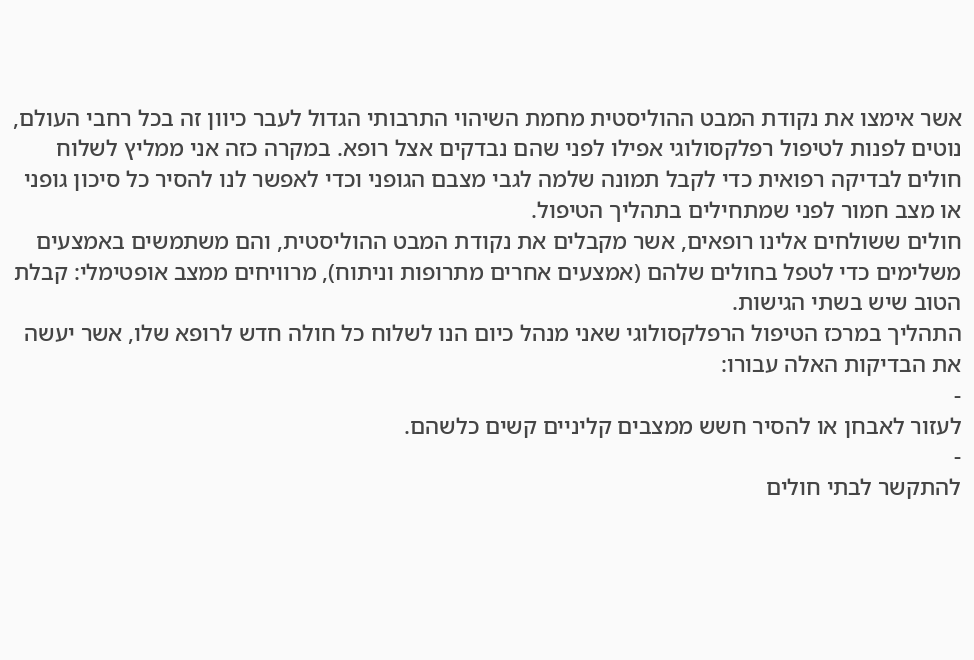אשר אימצו את נקודת המבט ההוליסטית מחמת השיהוי התרבותי הגדול לעבר כיוון זה בכל רחבי העולם, נוטים לפנות לטיפול רפלקסולוגי אפילו לפני שהם נבדקים אצל רופא. במקרה כזה אני ממליץ לשלוח חולים לבדיקה רפואית כדי לקבל תמונה שלמה לגבי מצבם הגופני וכדי לאפשר לנו להסיר כל סיכון גופני או מצב חמור לפני שמתחילים בתהליך הטיפול.
חולים ששולחים אלינו רופאים, אשר מקבלים את נקודת המבט ההוליסטית, והם משתמשים באמצעים משלימים כדי לטפל בחולים שלהם (אמצעים אחרים מתרופות וניתוח), מרוויחים ממצב אופטימלי: קבלת הטוב שיש בשתי הגישות.
התהליך במרכז הטיפול הרפלקסולוגי שאני מנהל כיום הנו לשלוח כל חולה חדש לרופא שלו, אשר יעשה את הבדיקות האלה עבורו:
-
לעזור לאבחן או להסיר חשש ממצבים קליניים קשים כלשהם.
-
להתקשר לבתי חולים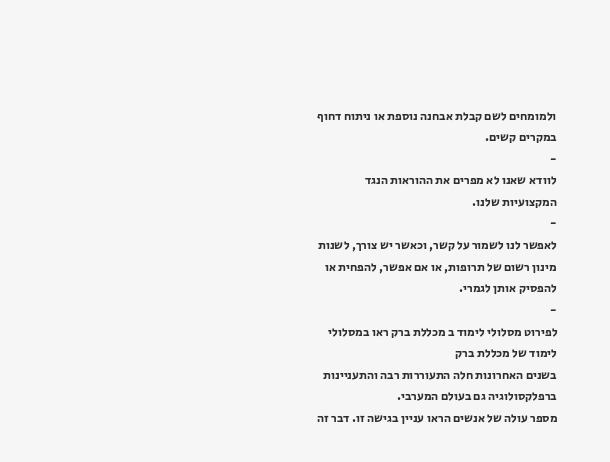ולמומחים לשם קבלת אבחנה נוספת או ניתוח דחוף במקרים קשים.
-
לוודא שאנו לא מפרים את ההוראות הנגד המקצועיות שלנו.
-
לאפשר לנו לשמור על קשר, וכאשר יש צורך, לשנות מינון רשום של תרופות, או אם אפשר, להפחית או להפסיק אותן לגמרי.
-
לפירוט מסלולי לימוד ב מכללת ברק ראו במסלולי לימוד של מכללת ברק
בשנים האחרונות חלה התעוררות רבה והתעניינות ברפלקסולוגיה גם בעולם המערבי.
מספר עולה של אנשים הראו עניין בגישה זו. דבר זה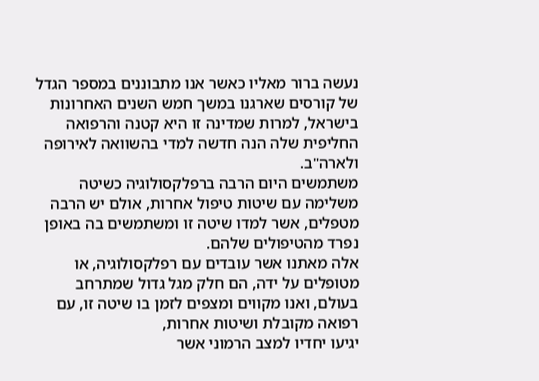נעשה ברור מאליו כאשר אנו מתבוננים במספר הגדל של קורסים שארגנו במשך חמש השנים האחרונות בישראל, למרות שמדינה זו היא קטנה והרפואה החליפית שלה הנה חדשה למדי בהשוואה לאירופה ולארה"ב.
משתמשים היום הרבה ברפלקסולוגיה כשיטה משלימה עם שיטות טיפול אחרות, אולם יש הרבה מטפלים, אשר למדו שיטה זו ומשתמשים בה באופן נפרד מהטיפולים שלהם.
אלה מאתנו אשר עובדים עם רפלקסולוגיה, או מטופלים על ידה, הם חלק מגל גדול שמתרחב בעולם, ואנו מקווים ומצפים לזמן בו שיטה זו, עם רפואה מקובלת ושיטות אחרות,
יגיעו יחדיו למצב הרמוני אשר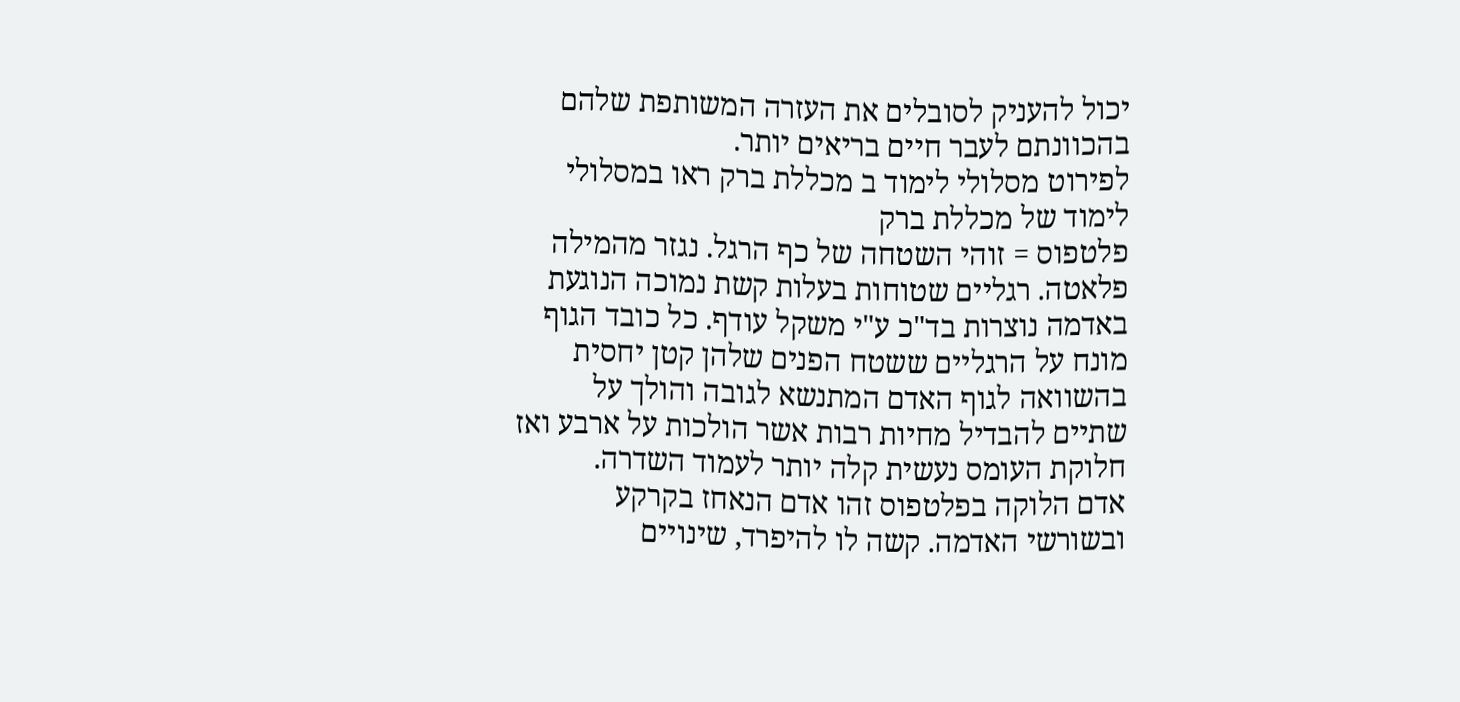יכול להעניק לסובלים את העזרה המשותפת שלהם בהכוונתם לעבר חיים בריאים יותר.
לפירוט מסלולי לימוד ב מכללת ברק ראו במסלולי לימוד של מכללת ברק
פלטפוס = זוהי השטחה של כף הרגל. נגזר מהמילה פלאטה. רגליים שטוחות בעלות קשת נמוכה הנוגעת באדמה נוצרות בד"כ ע"י משקל עודף. כל כובד הגוף מונח על הרגליים ששטח הפנים שלהן קטן יחסית בהשוואה לגוף האדם המתנשא לגובה והולך על שתיים להבדיל מחיות רבות אשר הולכות על ארבע ואז חלוקת העומס נעשית קלה יותר לעמוד השדרה.
אדם הלוקה בפלטפוס זהו אדם הנאחז בקרקע ובשורשי האדמה. קשה לו להיפרד, שינויים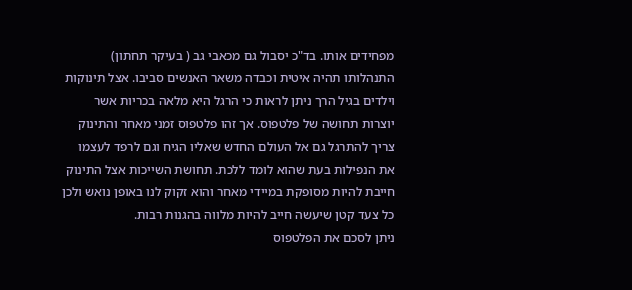מפחידים אותו. בד"כ יסבול גם מכאבי גב ( בעיקר תחתון) התנהלותו תהיה איטית וכבדה משאר האנשים סביבו. אצל תינוקות וילדים בגיל הרך ניתן לראות כי הרגל היא מלאה בכריות אשר יוצרות תחושה של פלטפוס. אך זהו פלטפוס זמני מאחר והתינוק צריך להתרגל גם אל העולם החדש שאליו הגיח וגם לרפד לעצמו את הנפילות בעת שהוא לומד ללכת. תחושת השייכות אצל התינוק חייבת להיות מסופקת במיידי מאחר והוא זקוק לנו באופן נואש ולכן כל צעד קטן שיעשה חייב להיות מלווה בהגנות רבות.
ניתן לסכם את הפלטפוס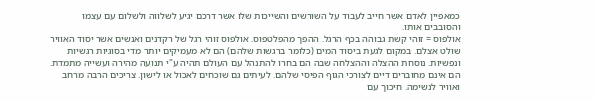כמאפיין לאדם אשר חייב לעבוד על השורשים והשייכות שלו אשר דרכם יגיע לשלווה ולשלום עם עצמו והסובבים אותו.
אולפוס = זוהי קשת גבוהה בכף הרגל. ההפך מהפלטפוס. אולפוס זוהי רגל של רקדנים ואנשים אשר יסוד האוויר שולט אצלם. במקום לגעת ביסוד המים (כלומר ברגשות שלהם) הם לא מעמיקים יותר מדי בסוגיות רגשיות ונפשיות. נוסחת ההצלה וההצלחה שבה הם בחרו להתנהל עם העולם תהיה ע"י תנועה מהירה ועשייה מתמדת. הם אינם מחוברים דיים לצורכי הגוף הפיסי שלהם. לעיתים גם שוכחים לאכול או לישון. צריכים הרבה מרחב ואוויר לנשימה. חיכוך עם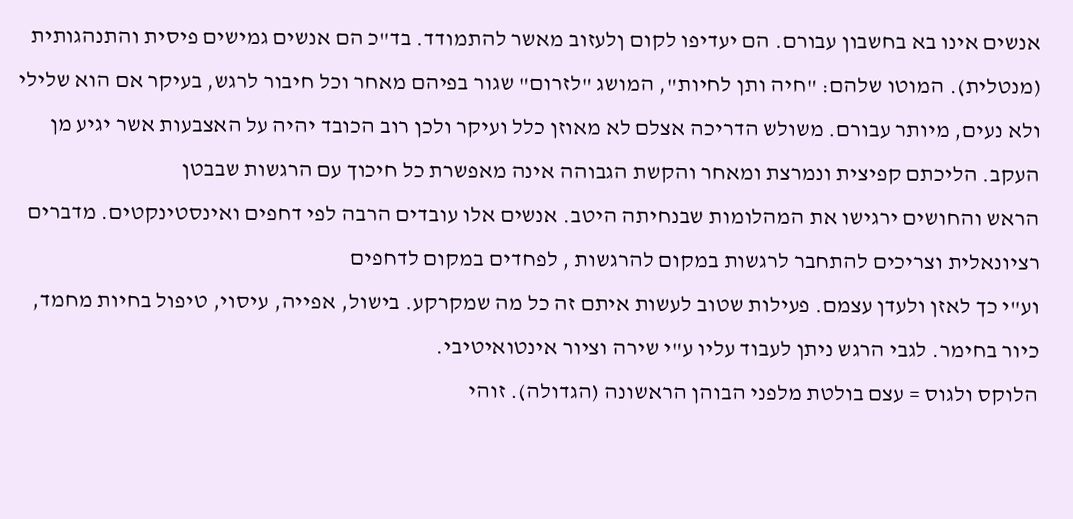אנשים אינו בא בחשבון עבורם. הם יעדיפו לקום ןלעזוב מאשר להתמודד. בד"כ הם אנשים גמישים פיסית והתנהגותית (מנטלית). המוטו שלהם: "חיה ותן לחיות", המושג "לזרום" שגור בפיהם מאחר וכל חיבור לרגש, בעיקר אם הוא שלילי ולא נעים, מיותר עבורם. משולש הדריכה אצלם לא מאוזן כלל ועיקר ולכן רוב הכובד יהיה על האצבעות אשר יגיע מן העקב. הליכתם קפיצית ונמרצת ומאחר והקשת הגבוהה אינה מאפשרת כל חיכוך עם הרגשות שבבטן
הראש והחושים ירגישו את המהלומות שבנחיתה היטב. אנשים אלו עובדים הרבה לפי דחפים ואינסטינקטים. מדברים רציונאלית וצריכים להתחבר לרגשות במקום להרגשות , לפחדים במקום לדחפים
וע"י כך לאזן ולעדן עצמם. פעילות שטוב לעשות איתם זה כל מה שמקרקע. בישול, אפייה, עיסוי, טיפול בחיות מחמד, כיור בחימר. לגבי הרגש ניתן לעבוד עליו ע"י שירה וציור אינטואיטיבי.
הלוקס ולגוס = עצם בולטת מלפני הבוהן הראשונה (הגדולה). זוהי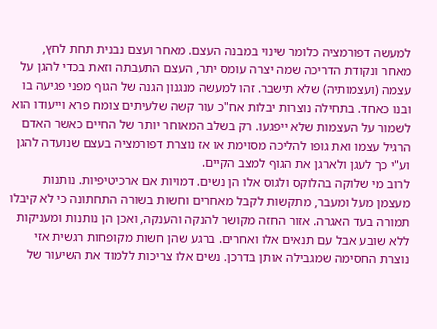למעשה דפורמציה כלומר שינוי במבנה העצם. מאחר ועצם נבנית תחת לחץ, מאחר ונקודת הדריכה שמה יצרה עומס יתר, העצם התעבתה וזאת בכדי להגן על עצמה (ועצמותיה) שלא תישבר. זהו למעשה מנגנון הגנה של הגוף מפני פגיעה בו ובנו כאחד. בתחילה נוצרות יבלות אח"כ עור קשה שלעיתים צומח פרא וייעודו הוא לשמור על העצמות שלא ייפגעו. רק בשלב המאוחר יותר של החיים כאשר האדם הרגיל עצמו ואת גופו להליכה מסוימת או אז נוצרת דפורמציה בעצם שנועדה להגן וע"י כך לעגן ולארגן את הגוף למצב הקיים.
לרוב מי שלוקה בהלוקס ולגוס אלו הן נשים. דמויות אם ארכיטיפיות. נותנות מעצמן מעל ומעבר, מתקשות לקבל מאחרים וחשות בשורה התחתונה כי לא קיבלו תמורה בעד האגרה. אזור החזה מקושר להנקה והענקה, ואכן הן נותנות ומעניקות ללא שובע אבל עם תנאים אלו ואחרים. ברגע שהן חשות מקופחות רגשית אזי נוצרת החסימה שמגבילה אותן בדרכן. נשים אלו צריכות ללמוד את השיעור של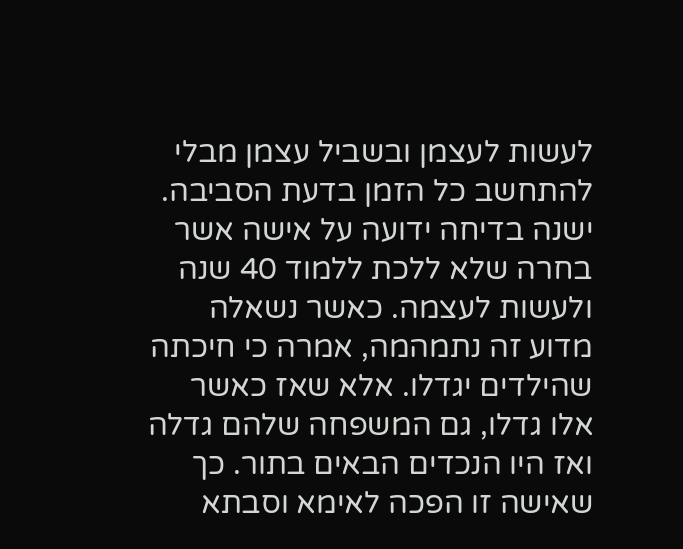לעשות לעצמן ובשביל עצמן מבלי להתחשב כל הזמן בדעת הסביבה.
ישנה בדיחה ידועה על אישה אשר בחרה שלא ללכת ללמוד 40 שנה ולעשות לעצמה. כאשר נשאלה מדוע זה נתמהמה, אמרה כי חיכתה שהילדים יגדלו. אלא שאז כאשר אלו גדלו, גם המשפחה שלהם גדלה ואז היו הנכדים הבאים בתור. כך שאישה זו הפכה לאימא וסבתא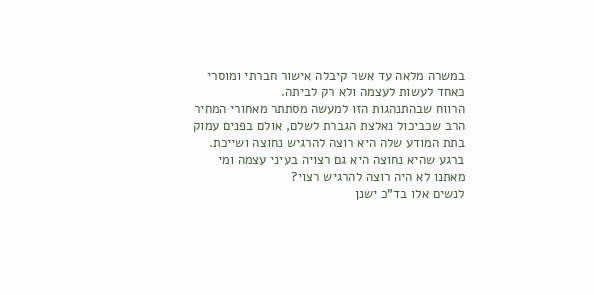במשרה מלאה עד אשר קיבלה אישור חברתי ומוסרי כאחד לעשות לעצמה ולא רק לביתה.
הרווח שבהתנהגות הזו למעשה מסתתר מאחורי המחיר הרב שכביכול נאלצת הגברת לשלם, אולם בפנים עמוק בתת המודע שלה היא רוצה להרגיש נחוצה ושייכת. ברגע שהיא נחוצה היא גם רצויה בעיני עצמה ומי מאתנו לא היה רוצה להרגיש רצוי?
לנשים אלו בד"כ ישנן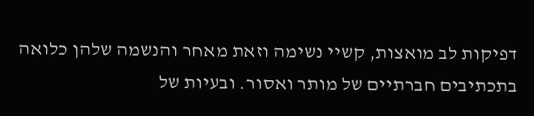דפיקות לב מואצות, קשיי נשימה וזאת מאחר והנשמה שלהן כלואה בתכתיבים חברתיים של מותר ואסור. ובעיות של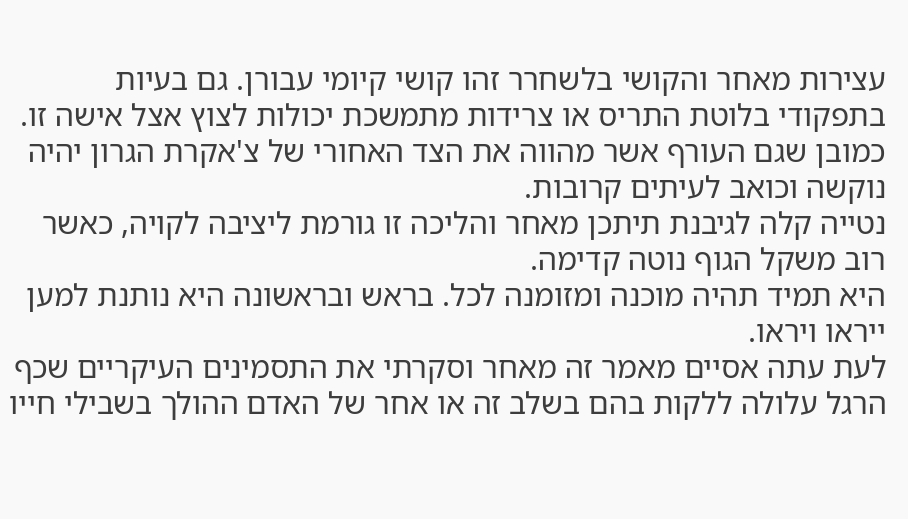עצירות מאחר והקושי בלשחרר זהו קושי קיומי עבורן. גם בעיות בתפקודי בלוטת התריס או צרידות מתמשכת יכולות לצוץ אצל אישה זו. כמובן שגם העורף אשר מהווה את הצד האחורי של צ'אקרת הגרון יהיה נוקשה וכואב לעיתים קרובות.
נטייה קלה לגיבנת תיתכן מאחר והליכה זו גורמת ליציבה לקויה, כאשר רוב משקל הגוף נוטה קדימה.
היא תמיד תהיה מוכנה ומזומנה לכל. בראש ובראשונה היא נותנת למען ייראו ויראו.
לעת עתה אסיים מאמר זה מאחר וסקרתי את התסמינים העיקריים שכף הרגל עלולה ללקות בהם בשלב זה או אחר של האדם ההולך בשבילי חייו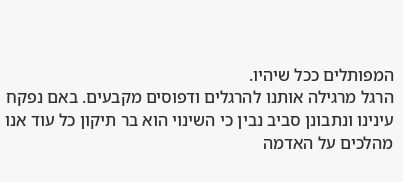המפותלים ככל שיהיו.
הרגל מרגילה אותנו להרגלים ודפוסים מקבעים. באם נפקח עינינו ונתבונן סביב נבין כי השינוי הוא בר תיקון כל עוד אנו מהלכים על האדמה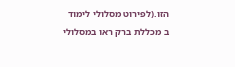הזו.(לפירוט מסלולי לימוד ב מכללת ברק ראו במסלולי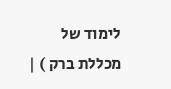לימוד של מכללת ברק ) |